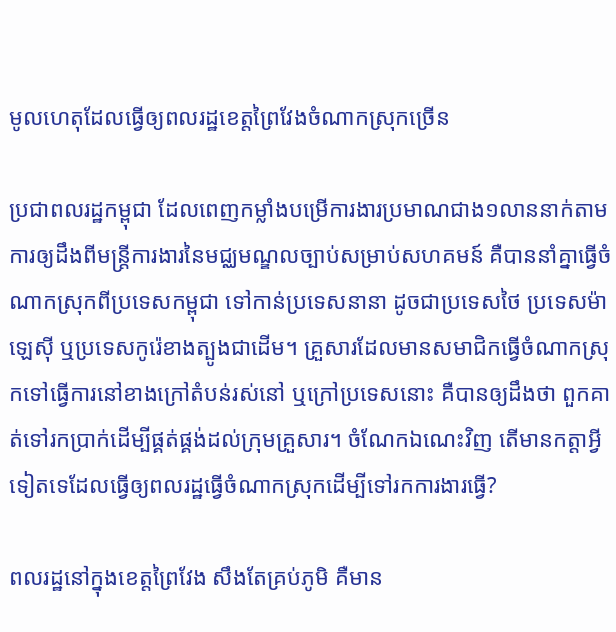មូលហេតុដែលធ្វើឲ្យពលរដ្ឋខេត្តព្រៃវែងចំណាកស្រុកច្រើន

ប្រជាពលរដ្ឋកម្ពុជា ដែលពេញកម្លាំងបម្រើការងារប្រមាណជាង១លាននាក់តាមការឲ្យដឹងពីមន្ត្រីការងារនៃមជ្ឈមណ្ឌលច្បាប់សម្រាប់សហគមន៍ គឺបាននាំគ្នាធ្វើចំណាកស្រុកពីប្រទេសកម្ពុជា ទៅកាន់ប្រទេសនានា ដូចជាប្រទេសថៃ ប្រទេសម៉ាឡេស៊ី ឬប្រទេសកូរ៉េខាងត្បូងជាដើម។ គ្រួសារដែលមានសមាជិកធ្វើចំណាកស្រុកទៅធ្វើការនៅខាងក្រៅតំបន់រស់នៅ ឬក្រៅប្រទេសនោះ គឺបានឲ្យដឹងថា ពួកគាត់ទៅរកប្រាក់ដើម្បីផ្គត់ផ្គង់ដល់ក្រុមគ្រួសារ។ ចំណែកឯណេះវិញ តើមានកត្តាអ្វីទៀតទេដែលធ្វើឲ្យពលរដ្ឋធ្វើចំណាកស្រុកដើម្បីទៅរកការងារធ្វើ?

ពលរដ្ឋនៅក្នុងខេត្តព្រៃវែង សឹងតែគ្រប់ភូមិ គឺមាន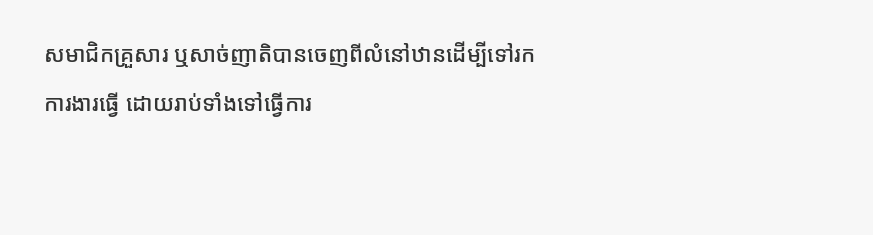សមាជិកគ្រួសារ ឬសាច់ញាតិបានចេញពីលំនៅឋានដើម្បីទៅរកការងារធ្វើ ដោយរាប់ទាំងទៅធ្វើការ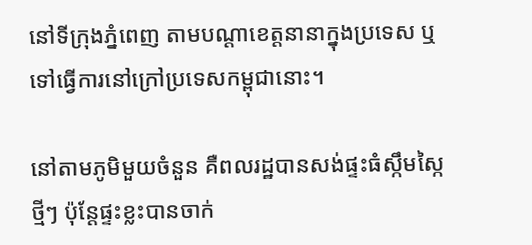នៅទីក្រុងភ្នំពេញ តាមបណ្ដាខេត្តនានាក្នុងប្រទេស ឬទៅធ្វើការនៅក្រៅប្រទេសកម្ពុជានោះ។

នៅតាមភូមិមួយចំនួន គឺពលរដ្ឋបានសង់ផ្ទះធំស្កឹមស្កៃ ថ្មីៗ ប៉ុន្តែផ្ទះខ្លះបានចាក់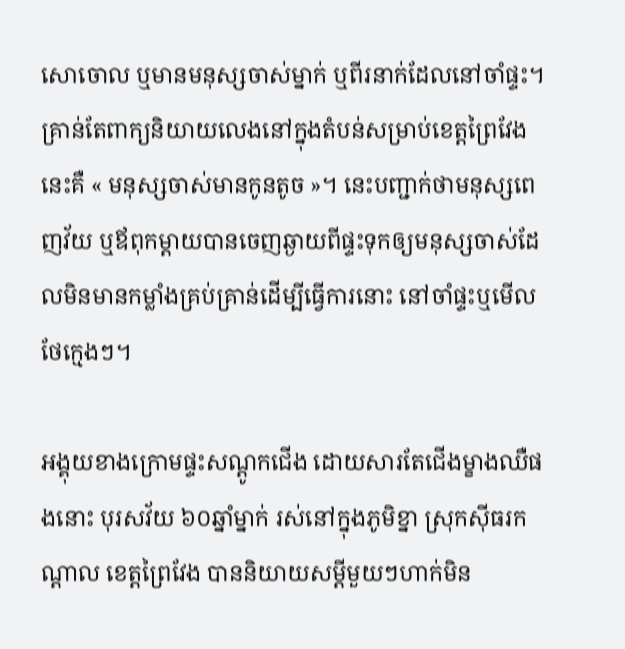សោចោល ឬមានមនុស្សចាស់ម្នាក់ ឬពីរនាក់ដែលនៅចាំផ្ទះ។ គ្រាន់តែពាក្យនិយាយលេងនៅក្នុងតំបន់សម្រាប់ខេត្តព្រៃវែង នេះគឺ « មនុស្សចាស់មានកូនតូច »។ នេះបញ្ជាក់ថាមនុស្សពេញវ័យ ឬឪពុកម្ដាយបានចេញឆ្ងាយពីផ្ទះទុកឲ្យមនុស្សចាស់ដែលមិនមានកម្លាំងគ្រប់គ្រាន់ដើម្បីធ្វើការនោះ នៅចាំផ្ទះឬមើលថែក្មេងៗ។

អង្គុយខាងក្រោមផ្ទះសណ្ដូកជើង ដោយសារតែជើងម្ខាងឈឺផងនោះ បុរសវ័យ ៦០ឆ្នាំម្នាក់ រស់នៅក្នុងភូមិខ្នា ស្រុកស៊ីធរកណ្ដាល ខេត្តព្រៃវែង បាននិយាយសម្ដីមួយៗហាក់មិន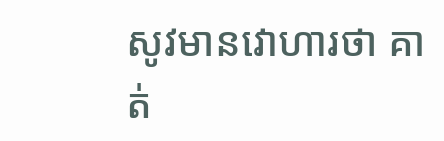សូវមានវោហារថា គាត់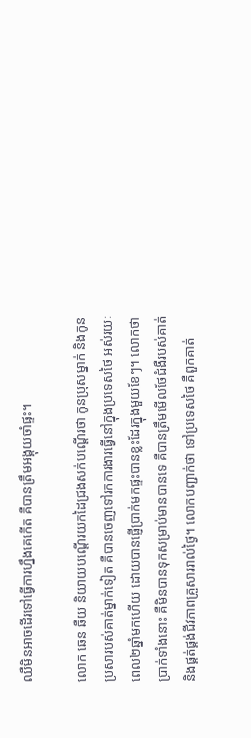ឈឺមិនអាចដើរទៅធ្វើការហ្នឹងគេកើត គឺបានត្រឹមអង្គុយចាំផ្ទះ។

លោក ឆេន ឆឺយ និយាយបណ្ដើរយកដៃជ្រងសក់បណ្ដើរថា កូនប្រុសម្នាក់ និងកូនប្រសារបស់គាត់ម្នាក់ទៀត គឺបានចេញទៅរកការងារធ្វើនៅក្នុងប្រទេសថៃ អស់រយៈពេល២ឆ្នាំមកហើយ ដោយបានផ្ញើប្រាក់មកផ្ទះបានខ្លះដែរក្នុងមួយខែៗ។ លោកថាប្រាក់ទាំងនោះ គឺមិនបានទុកសម្រាប់មានបានទេ គឺបានត្រឹមមើលថែជំងឺរបស់គាត់ និងផ្គត់ផ្គង់ជីវភាពគ្រួសាររាល់ថ្ងៃ។ លោកបញ្ជាក់ថា ទៅប្រទេសថៃ គឺពួកគាត់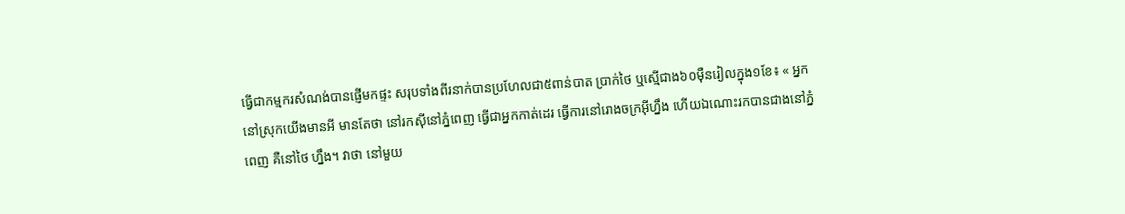ធ្វើជាកម្មករសំណង់បានផ្ញើមកផ្ទះ សរុបទាំងពីរនាក់បានប្រហែលជា៥ពាន់បាត ប្រាក់ថៃ ឬស្មើជាង៦០ម៉ឺនរៀលក្នុង១ខែ៖ « អ្នកនៅស្រុកយើងមានអី មានតែថា នៅរកស៊ីនៅភ្នំពេញ ធ្វើជាអ្នកកាត់ដេរ ធ្វើការនៅរោងចក្រអ៊ីហ្នឹង ហើយឯណោះរកបានជាងនៅភ្នំពេញ គឺនៅថៃ ហ្នឹង។ វាថា នៅមួយ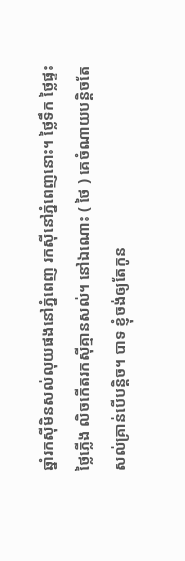ឆ្នាំរកស៊ីមិនសល់លុយផងនៅភ្នំពេញ រកស៊ីនៅភ្នំពេញនោះ។ ថ្លៃទឹក ថ្លៃផ្ទះ ថ្លៃភ្លើង លិចកើតរកស៊ីគ្មានសល់។ នៅឯណោះ ( ថៃ ) គេចំណាយបន្តិចតែសល់គ្រាន់បើបន្តិច។ បាទ ខ្ញុំចង់ឲ្យតែកូន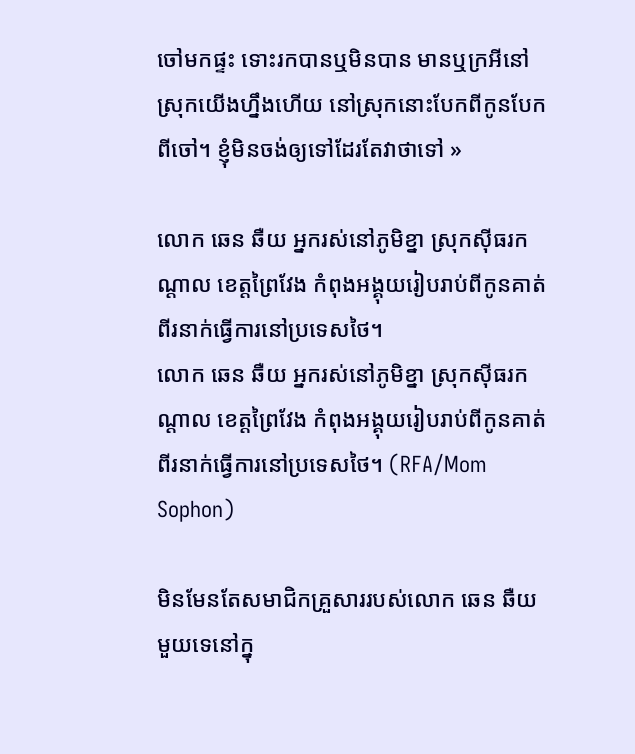ចៅមកផ្ទះ ទោះរកបានឬមិនបាន មានឬក្រអីនៅស្រុកយើងហ្នឹងហើយ នៅស្រុកនោះបែកពីកូនបែកពីចៅ។ ខ្ញុំមិនចង់ឲ្យទៅដែរតែវាថាទៅ »

លោក ឆេន ឆឺយ អ្នករស់នៅភូមិខ្នា ស្រុកស៊ីធរកណ្ដាល ខេត្តព្រៃវែង កំពុងអង្គុយរៀបរាប់ពីកូនគាត់ពីរនាក់ធ្វើការនៅប្រទេសថៃ។
លោក ឆេន ឆឺយ អ្នករស់នៅភូមិខ្នា ស្រុកស៊ីធរកណ្ដាល ខេត្តព្រៃវែង កំពុងអង្គុយរៀបរាប់ពីកូនគាត់ពីរនាក់ធ្វើការនៅប្រទេសថៃ។ (RFA/Mom Sophon)

មិនមែនតែសមាជិកគ្រួសាររបស់លោក ឆេន ឆឺយ មួយទេនៅក្នុ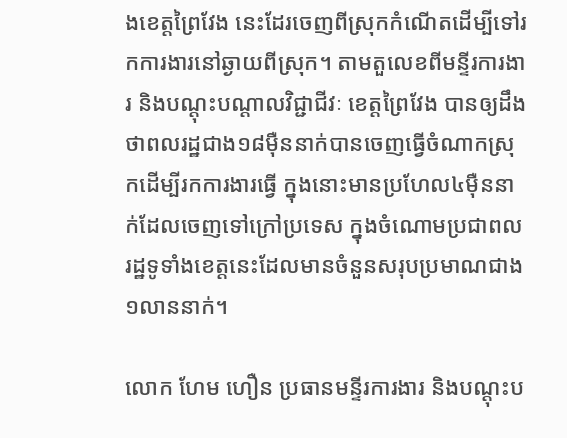ងខេត្តព្រៃវែង នេះដែរចេញពីស្រុកកំណើតដើម្បីទៅរកការងារនៅឆ្ងាយពីស្រុក។ តាមតួលេខពីមន្ទីរការងារ និងបណ្ដុះបណ្ដាលវិជ្ជាជីវៈ ខេត្តព្រៃវែង បានឲ្យដឹងថាពលរដ្ឋជាង១៨ម៉ឺននាក់បានចេញធ្វើចំណាកស្រុកដើម្បីរកការងារធ្វើ ក្នុងនោះមានប្រហែល៤ម៉ឺននាក់ដែលចេញទៅក្រៅប្រទេស ក្នុងចំណោមប្រជាពលរដ្ឋទូទាំងខេត្តនេះដែលមានចំនួនសរុបប្រមាណជាង១លាននាក់។

លោក ហែម ហឿន ប្រធានមន្ទីរការងារ និងបណ្ដុះប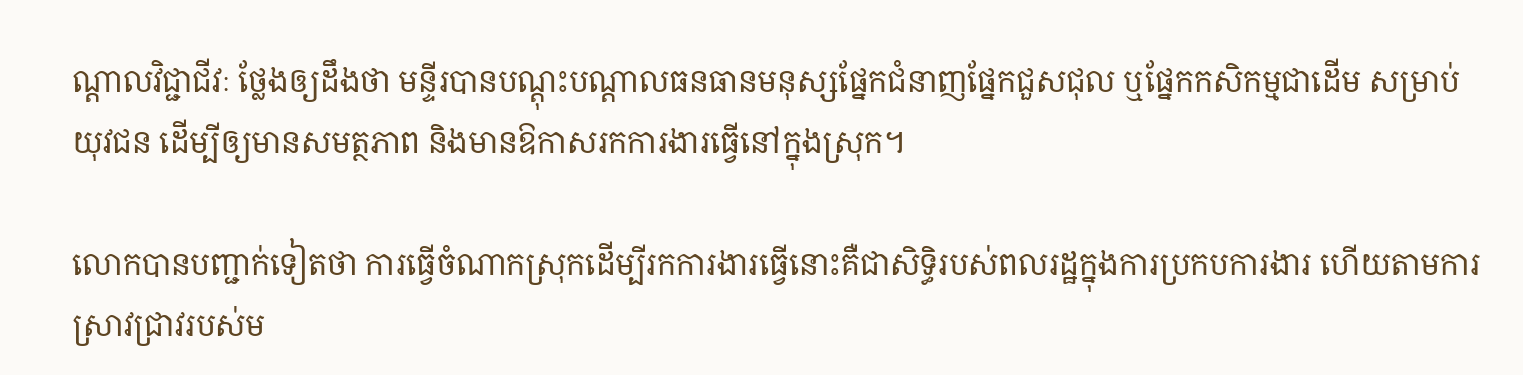ណ្ដាលវិជ្ជាជីវៈ ថ្លែងឲ្យដឹងថា មន្ទីរបានបណ្ដុះបណ្ដាលធនធានមនុស្សផ្នែកជំនាញផ្នែកជួសជុល ឬផ្នែកកសិកម្មជាដើម សម្រាប់យុវជន ដើម្បីឲ្យមានសមត្ថភាព និងមានឱកាសរកការងារធ្វើនៅក្នុងស្រុក។

លោកបានបញ្ជាក់ទៀតថា ការធ្វើចំណាកស្រុកដើម្បីរកការងារធ្វើនោះគឺជាសិទ្ធិរបស់ពលរដ្ឋក្នុងការប្រកបការងារ ហើយតាមការស្រាវជ្រាវរបស់ម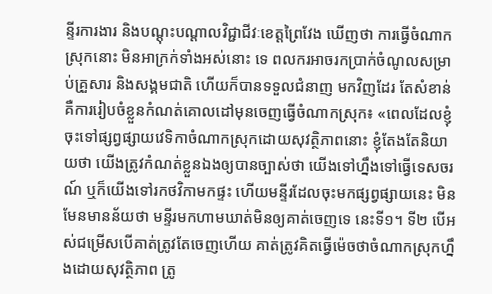ន្ទីរការងារ និងបណ្ដុះបណ្ដាលវិជ្ជាជីវៈខេត្តព្រៃវែង ឃើញថា ការធ្វើចំណាកស្រុកនោះ មិនអាក្រក់ទាំងអស់នោះ ទេ ពលករអាចរកប្រាក់ចំណូលសម្រាប់គ្រួសារ និងសង្គមជាតិ ហើយក៏បានទទួលជំនាញ មកវិញដែរ តែសំខាន់គឺការរៀបចំខ្លួនកំណត់គោលដៅមុនចេញធ្វើចំណាកស្រុក៖ «ពេលដែលខ្ញុំចុះទៅផ្សព្វផ្សាយវេទិកាចំណាកស្រុកដោយសុវត្ថិភាពនោះ ខ្ញុំតែងតែនិយាយថា យើងត្រូវកំណត់ខ្លួនឯងឲ្យបានច្បាស់ថា យើងទៅហ្នឹងទៅធ្វើទេសចរណ៍ ឬក៏យើងទៅរកថវិកាមកផ្ទះ ហើយមន្ទីរដែលចុះមកផ្សព្វផ្សាយនេះ មិនមែនមានន័យថា មន្ទីរមកហាមឃាត់មិនឲ្យគាត់ចេញទេ នេះទី១។ ទី២ បើអស់ជម្រើសបើគាត់ត្រូវតែចេញហើយ គាត់ត្រូវគិតធ្វើម៉េចថាចំណាកស្រុកហ្នឹងដោយសុវត្ថិភាព ត្រូ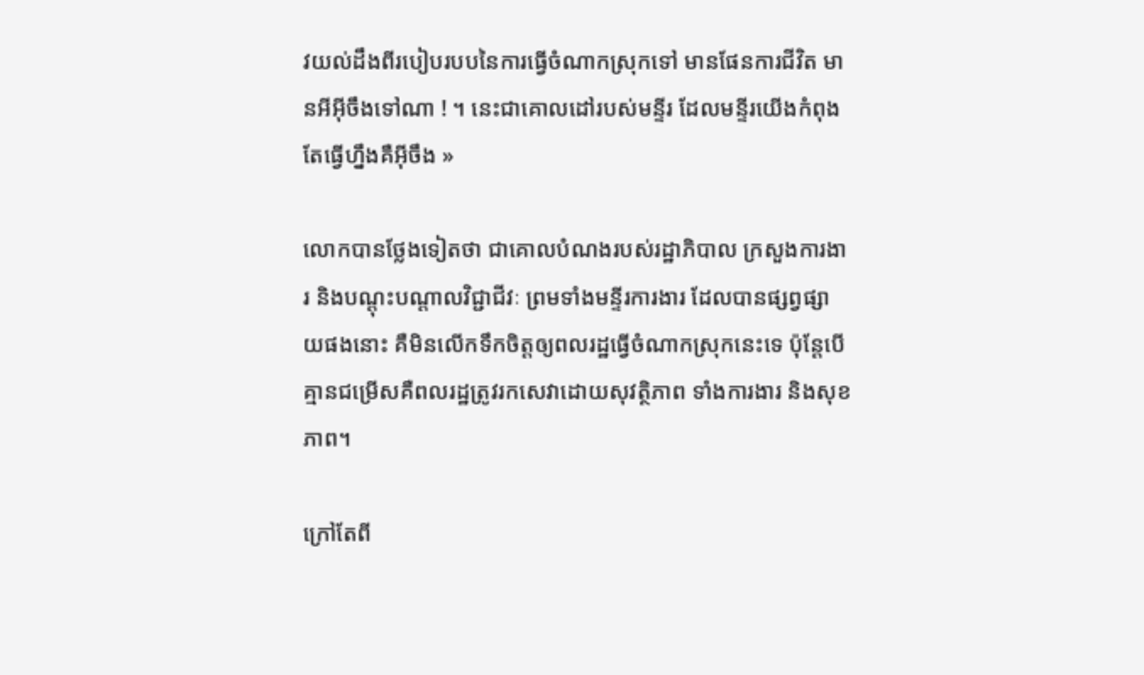វយល់ដឹងពីរបៀបរបបនៃការធ្វើចំណាកស្រុកទៅ មានផែនការជីវិត មានអីអ៊ីចឹងទៅណា ! ។ នេះជាគោលដៅរបស់មន្ទីរ ដែលមន្ទីរយើងកំពុងតែធ្វើហ្នឹងគឺអ៊ីចឹង »

លោកបានថ្លែងទៀតថា ជាគោលបំណងរបស់រដ្ឋាភិបាល ក្រសួងការងារ និងបណ្ដុះបណ្ដាលវិជ្ជាជីវៈ ព្រមទាំងមន្ទីរការងារ ដែលបានផ្សព្វផ្សាយផងនោះ គឺមិនលើកទឹកចិត្តឲ្យពលរដ្ឋធ្វើចំណាកស្រុកនេះទេ ប៉ុន្តែបើគ្មានជម្រើសគឺពលរដ្ឋត្រូវរកសេវាដោយសុវត្ថិភាព ទាំងការងារ និងសុខភាព។

ក្រៅតែពី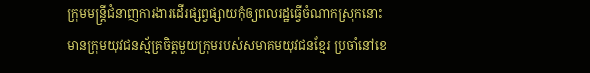ក្រុមមន្ត្រីជំនាញការងារដើរផ្សព្វផ្សាយកុំឲ្យពលរដ្ឋធ្វើចំណាកស្រុកនោះ មានក្រុមយុវជនស្ម័គ្រចិត្តមួយក្រុមរបស់សមាគមយុវជនខ្មែរ ប្រចាំនៅខេ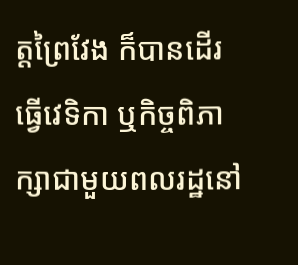ត្តព្រៃវែង ក៏បានដើរធ្វើវេទិកា ឬកិច្ចពិភាក្សាជាមួយពលរដ្ឋនៅ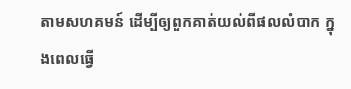តាមសហគមន៍ ដើម្បីឲ្យពួកគាត់យល់ពីផលលំបាក ក្នុងពេលធ្វើ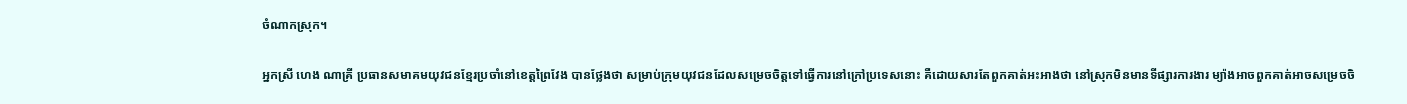ចំណាកស្រុក។

អ្នកស្រី ហេង ណាគ្រី ប្រធានសមាគមយុវជនខ្មែរប្រចាំនៅខេត្តព្រៃវែង បានថ្លែងថា សម្រាប់ក្រុមយុវជនដែលសម្រេចចិត្តទៅធ្វើការនៅក្រៅប្រទេសនោះ គឺដោយសារតែពួកគាត់អះអាងថា នៅស្រុកមិនមានទីផ្សារការងារ ម្យ៉ាងអាចពួកគាត់អាចសម្រេចចិ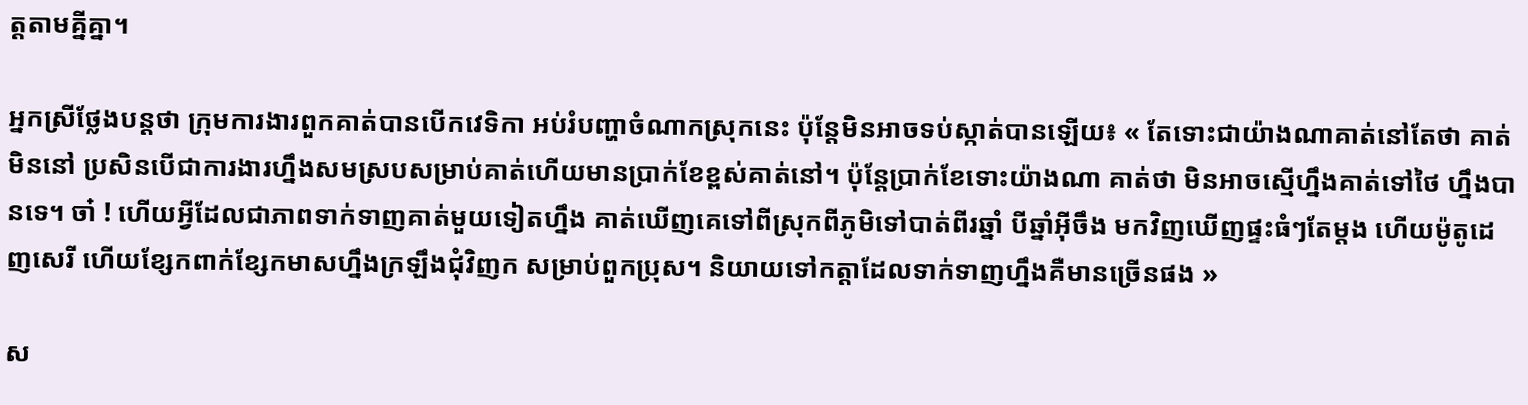ត្តតាមគ្នីគ្នា។

អ្នកស្រីថ្លែងបន្តថា ក្រុមការងារពួកគាត់បានបើកវេទិកា អប់រំបញ្ហាចំណាកស្រុកនេះ ប៉ុន្តែមិនអាចទប់ស្កាត់បានឡើយ៖ « តែទោះជាយ៉ាងណាគាត់នៅតែថា គាត់មិននៅ ប្រសិនបើជាការងារហ្នឹងសមស្របសម្រាប់គាត់ហើយមានប្រាក់ខែខ្ពស់គាត់នៅ។ ប៉ុន្តែប្រាក់ខែទោះយ៉ាងណា គាត់ថា មិនអាចស្មើហ្នឹងគាត់ទៅថៃ ហ្នឹងបានទេ។ ចា៎ ! ហើយអ្វីដែលជាភាពទាក់ទាញគាត់មួយទៀតហ្នឹង គាត់ឃើញគេទៅពីស្រុកពីភូមិទៅបាត់ពីរឆ្នាំ បីឆ្នាំអ៊ីចឹង មកវិញឃើញផ្ទះធំៗតែម្ដង ហើយម៉ូតូដេញសេរី ហើយខ្សែកពាក់ខ្សែកមាសហ្នឹងក្រឡឹងជុំវិញក សម្រាប់ពួកប្រុស។ និយាយទៅកត្តាដែលទាក់ទាញហ្នឹងគឺមានច្រើនផង »

ស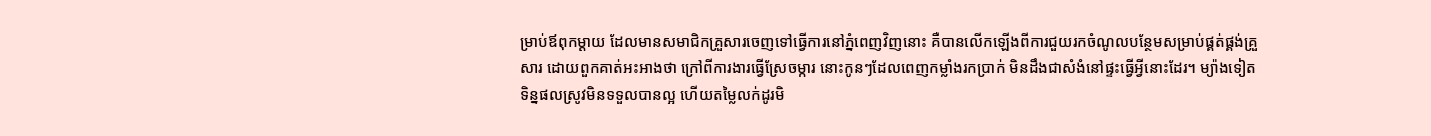ម្រាប់ឪពុកម្ដាយ ដែលមានសមាជិកគ្រួសារចេញទៅធ្វើការនៅភ្នំពេញវិញនោះ គឺបានលើកឡើងពីការជួយរកចំណូលបន្ថែមសម្រាប់ផ្គត់ផ្គង់គ្រួសារ ដោយពួកគាត់អះអាងថា ក្រៅពីការងារធ្វើស្រែចម្ការ នោះកូនៗដែលពេញកម្លាំងរកប្រាក់ មិនដឹងជាសំងំនៅផ្ទះធ្វើអ្វីនោះដែរ។ ម្យ៉ាងទៀតទិន្នផលស្រូវមិនទទួលបានល្អ ហើយតម្លៃលក់ដូរមិ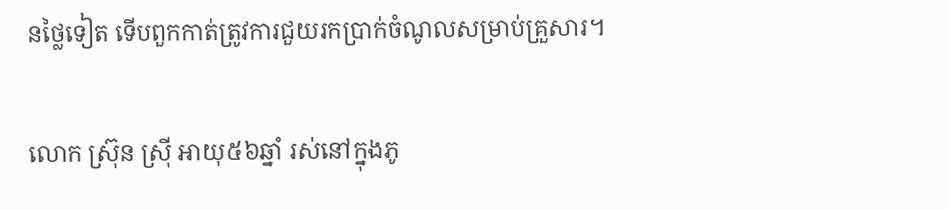នថ្លៃទៀត ទើបពួកកាត់ត្រូវការជួយរកប្រាក់ចំណូលសម្រាប់គ្រួសារ។

លោក ស៊្រុន ស៊្រី អាយុ៥៦ឆ្នាំ រស់នៅក្នុងភូ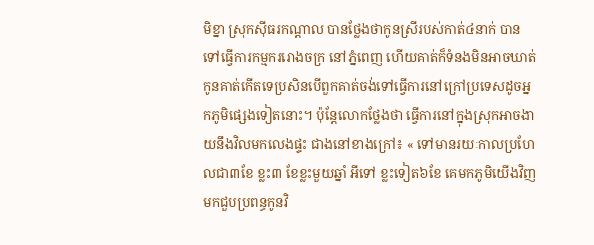មិខ្នា ស្រុកស៊ីធរកណ្ដាល បានថ្លែងថាកូនស្រីរបស់កាត់៤នាក់ បានទៅធ្វើការកម្មកររោងចក្រ នៅភ្នំពេញ ហើយគាត់ក៏ទំនងមិនអាចឃាត់កូនគាត់កើតទេប្រសិនបើពួកគាត់ចង់ទៅធ្វើការនៅក្រៅប្រទេសដូចអ្នកភូមិផ្សេងទៀតនោះ។ ប៉ុន្តែលោកថ្លែងថា ធ្វើការនៅក្នុងស្រុកអាចងាយនឹងវិលមកលេងផ្ទះ ជាងនៅខាងក្រៅ៖ « ទៅមានរយៈកាលប្រហែលជា៣ខែ ខ្លះ៣ ខែខ្លះមួយឆ្នាំ អីទៅ ខ្លះទៀត៦ខែ គេមកភូមិយើងវិញ មកជួបប្រពន្ធកូនវិ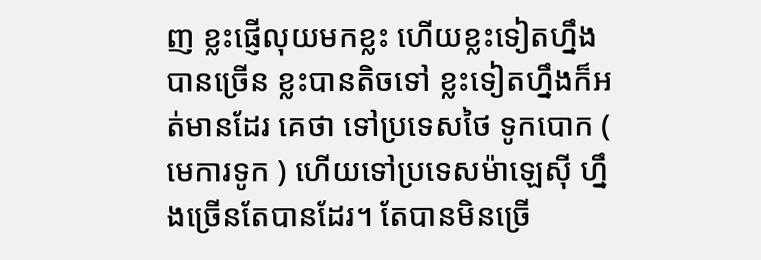ញ ខ្លះផ្ញើលុយមកខ្លះ ហើយខ្លះទៀតហ្នឹងបានច្រើន ខ្លះបានតិចទៅ ខ្លះទៀតហ្នឹងក៏អត់មានដែរ គេថា ទៅប្រទេសថៃ ទូកបោក ( មេការទូក ) ហើយទៅប្រទេសម៉ាឡេស៊ី ហ្នឹងច្រើនតែបានដែរ។ តែបានមិនច្រើ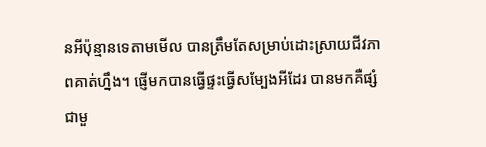នអីប៉ុន្មានទេតាមមើល បានត្រឹមតែសម្រាប់ដោះស្រាយជីវភាពគាត់ហ្នឹង។ ផ្ញើមកបានធ្វើផ្ទះធ្វើសម្បែងអីដែរ បានមកគឺផ្សំជាមួ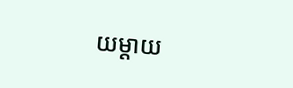យម្ដាយ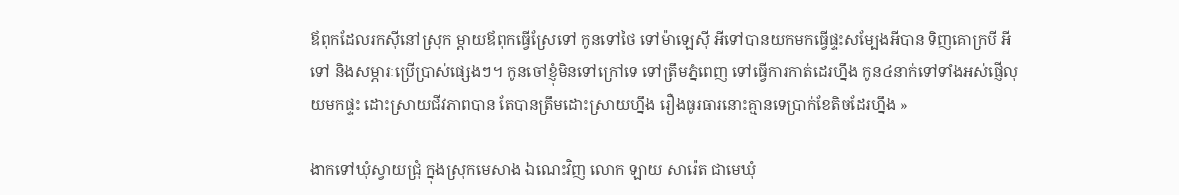ឪពុកដែលរកស៊ីនៅស្រុក ម្ដាយឪពុកធ្វើស្រែទៅ កូនទៅថៃ ទៅម៉ាឡេស៊ី អីទៅបានយកមកធ្វើផ្ទះសម្បែងអីបាន ទិញគោក្របី អីទៅ និងសម្ភារៈប្រើប្រាស់ផ្សេងៗ។ កូនចៅខ្ញុំមិនទៅក្រៅទេ ទៅត្រឹមភ្នំពេញ ទៅធ្វើការកាត់ដេរហ្នឹង កូន៤នាក់ទៅទាំងអស់ផ្ញើលុយមកផ្ទះ ដោះស្រាយជីវភាពបាន តែបានត្រឹមដោះស្រាយហ្នឹង រឿងធូរធារនោះគ្មានទេប្រាក់ខែតិចដែរហ្នឹង »

ងាកទៅឃុំស្វាយជ្រុំ ក្នុងស្រុកមេសាង ឯណេះវិញ លោក ឡាយ សារ៉េត ជាមេឃុំ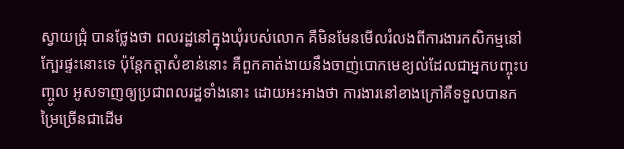ស្វាយជ្រុំ បានថ្លែងថា ពលរដ្ឋនៅក្នុងឃុំរបស់លោក គឺមិនមែនមើលរំលងពីការងារកសិកម្មនៅក្បែរផ្ទះនោះទេ ប៉ុន្តែកត្តាសំខាន់នោះ គឺពួកគាត់ងាយនឹងចាញ់បោកមេខ្យល់ដែលជាអ្នកបញ្ចុះបញ្ចូល អូសទាញឲ្យប្រជាពលរដ្ឋទាំងនោះ ដោយអះអាងថា ការងារនៅខាងក្រៅគឺទទួលបានកម្រៃច្រើនជាដើម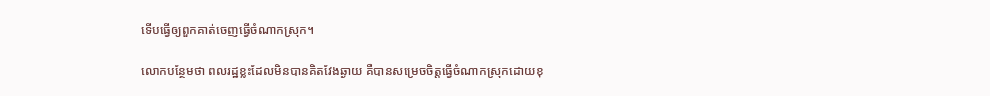ទើបធ្វើឲ្យពួកគាត់ចេញធ្វើចំណាកស្រុក។

លោកបន្ថែមថា ពលរដ្ឋខ្លះដែលមិនបានគិតវែងឆ្ងាយ គឺបានសម្រេចចិត្តធ្វើចំណាកស្រុកដោយខុ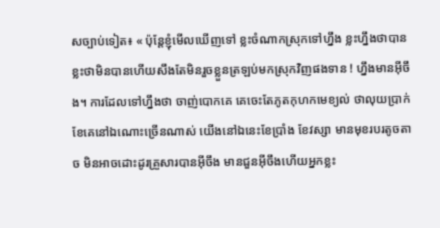សច្បាប់ទៀត៖ « ប៉ុន្តែខ្ញុំមើលឃើញទៅ ខ្លះចំណាកស្រុកទៅហ្នឹង ខ្លះហ្នឹងថាបាន ខ្លះថាមិនបានហើយសឹងតែមិនរួចខ្លួនត្រឡប់មកស្រុកវិញផងទាន ! ហ្នឹងមានអ៊ីចឹង។ ការដែលទៅហ្នឹងថា ចាញ់បោកគេ គេចេះតែភូតកុហកមេខ្យល់ ថាលុយប្រាក់ខែគេនៅឯណោះច្រើនណាស់ យើងនៅឯនេះខែប្រាំង ខែវស្សា មានមុខរបរតូចតាច មិនអាចដោះដូរគ្រួសារបានអ៊ីចឹង មានជួនអ៊ីចឹងហើយអ្នកខ្លះ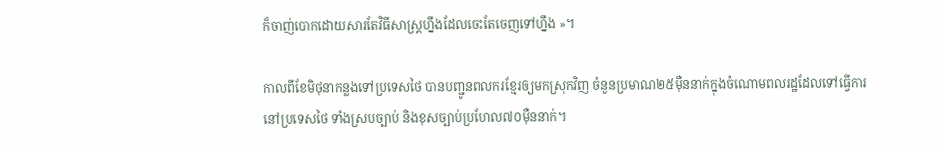ក៏ចាញ់បោកដោយសារតែវិធីសាស្ត្រហ្នឹងដែលចេះតែចេញទៅហ្នឹង »។

កាលពីខែមិថុនាកន្លងទៅប្រទេសថៃ បានបញ្ជូនពលករខ្មែរឲ្យមកស្រុកវិញ ចំនួនប្រមាណ២៥ម៉ឺននាក់ក្នុងចំណោមពលរដ្ឋដែលទៅធ្វើការនៅប្រទេសថៃ ទាំងស្របច្បាប់ និងខុសច្បាប់ប្រហែល៧០ម៉ឺននាក់។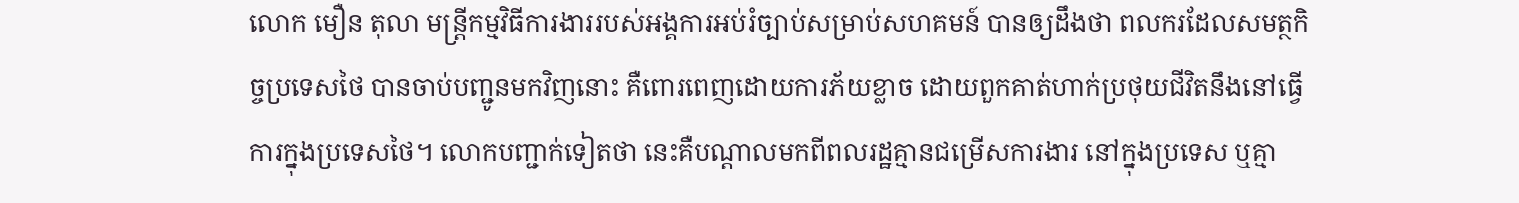លោក មឿន តុលា មន្ត្រីកម្មវិធីការងាររបស់អង្គការអប់រំច្បាប់សម្រាប់សហគមន៍ បានឲ្យដឹងថា ពលករដែលសមត្ថកិច្ចប្រទេសថៃ បានចាប់បញ្ជូនមកវិញនោះ គឺពោរពេញដោយការភ័យខ្លាច ដោយពួកគាត់ហាក់ប្រថុយជីវិតនឹងនៅធ្វើការក្នុងប្រទេសថៃ។ លោកបញ្ជាក់ទៀតថា នេះគឺបណ្ដាលមកពីពលរដ្ឋគ្មានជម្រើសការងារ នៅក្នុងប្រទេស ឬគ្មា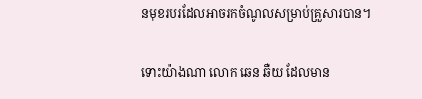នមុខរបរដែលអាចរកចំណូលសម្រាប់គ្រួសារបាន។

ទោះយ៉ាងណា លោក ឆេន ឆឺយ ដែលមាន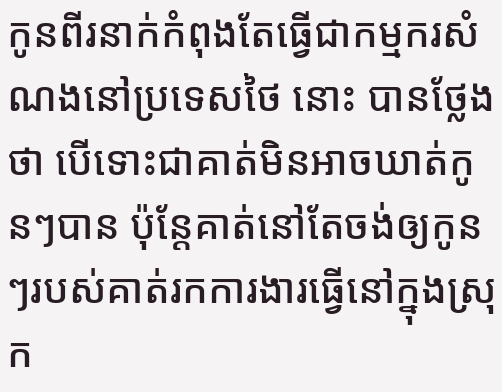កូនពីរនាក់កំពុងតែធ្វើជាកម្មករសំណងនៅប្រទេសថៃ នោះ បានថ្លែងថា បើទោះជាគាត់មិនអាចឃាត់កូនៗបាន ប៉ុន្តែគាត់នៅតែចង់ឲ្យកូនៗរបស់គាត់រកការងារធ្វើនៅក្នុងស្រុក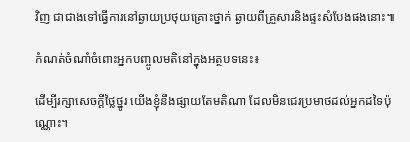វិញ ជាជាងទៅធ្វើការនៅឆ្ងាយប្រថុយគ្រោះថ្នាក់ ឆ្ងាយពីគ្រួសារនិងផ្ទះសំបែងផងនោះ៕

កំណត់ចំណាំចំពោះអ្នកបញ្ចូលមតិនៅក្នុងអត្ថបទនេះ៖

ដើម្បីរក្សាសេចក្ដីថ្លៃថ្នូរ យើងខ្ញុំនឹងផ្សាយតែមតិណា ដែលមិនជេរប្រមាថដល់អ្នកដទៃប៉ុណ្ណោះ។